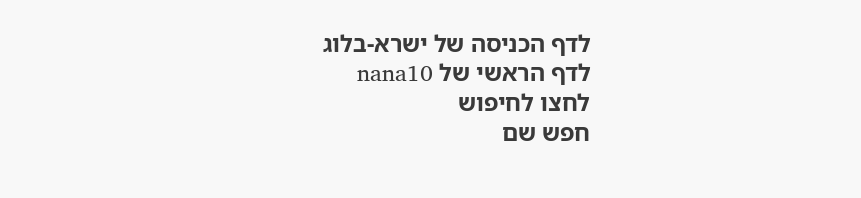לדף הכניסה של ישרא-בלוג
לדף הראשי של nana10
לחצו לחיפוש
חפש שם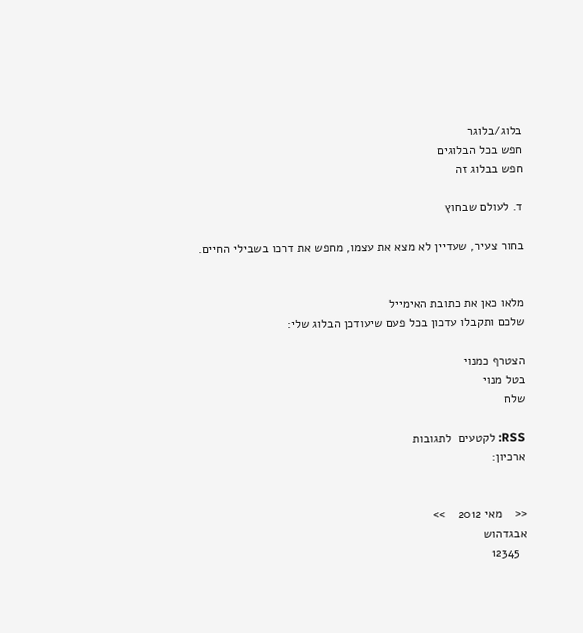בלוג/בלוגר
חפש בכל הבלוגים
חפש בבלוג זה

ד. לעולם שבחוץ

בחור צעיר, שעדיין לא מצא את עצמו, מחפש את דרכו בשבילי החיים.


מלאו כאן את כתובת האימייל
שלכם ותקבלו עדכון בכל פעם שיעודכן הבלוג שלי:

הצטרף כמנוי
בטל מנוי
שלח

RSS: לקטעים  לתגובות
ארכיון:


<<    מאי 2012    >>
אבגדהוש
  12345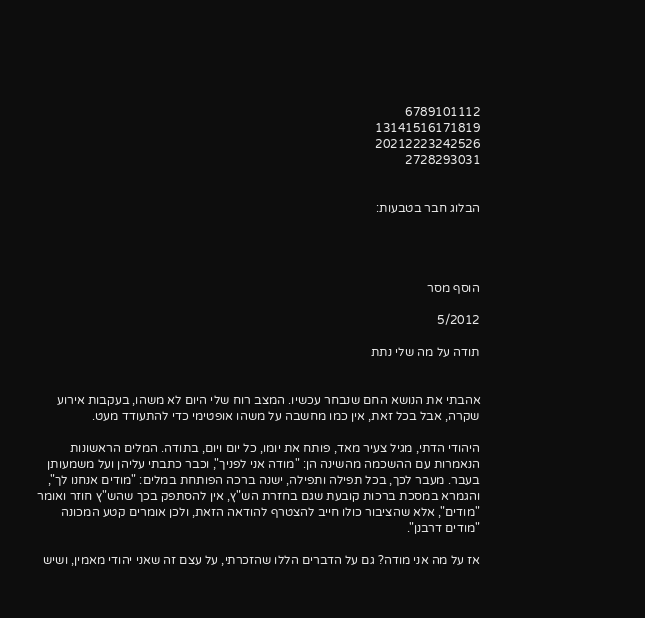6789101112
13141516171819
20212223242526
2728293031


הבלוג חבר בטבעות:




הוסף מסר

5/2012

תודה על מה שלי נתת


אהבתי את הנושא החם שנבחר עכשיו. המצב רוח שלי היום לא משהו, בעקבות אירוע שקרה, אבל בכל זאת, אין כמו מחשבה על משהו אופטימי כדי להתעודד מעט.

היהודי הדתי, מגיל צעיר מאד, פותח את יומו, כל יום ויום, בתודה. המלים הראשונות הנאמרות עם ההשכמה מהשינה הן: "מודה אני לפניך", וכבר כתבתי עליהן ועל משמעותן בעבר. מעבר לכך, בכל תפילה ותפילה, ישנה ברכה הפותחת במלים: "מודים אנחנו לך", והגמרא במסכת ברכות קובעת שגם בחזרת הש"ץ, אין להסתפק בכך שהש"ץ חוזר ואומר "מודים", אלא שהציבור כולו חייב להצטרף להודאה הזאת, ולכן אומרים קטע המכונה "מודים דרבנן".

אז על מה אני מודה? גם על הדברים הללו שהזכרתי, על עצם זה שאני יהודי מאמין, ושיש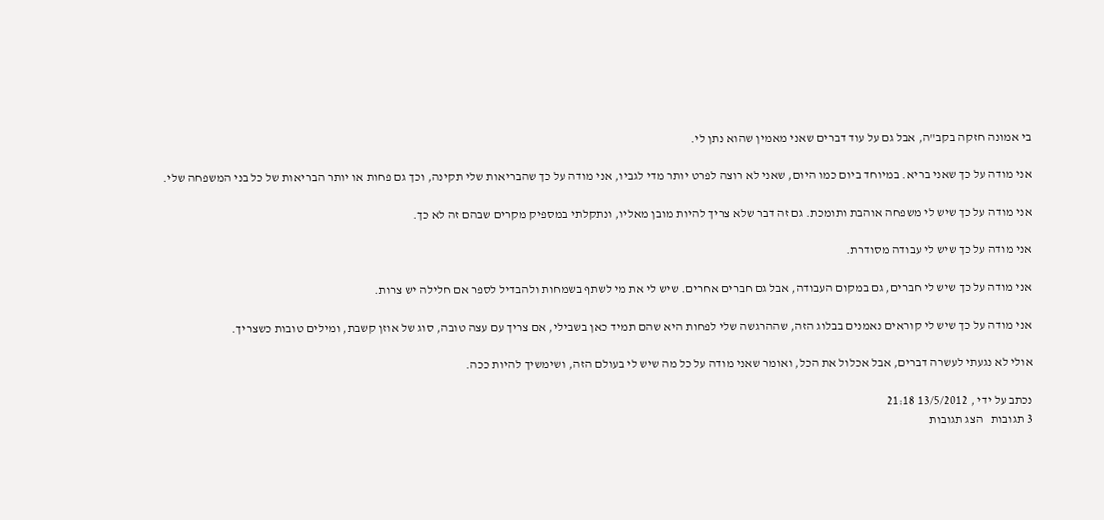בי אמונה חזקה בקב"ה, אבל גם על עוד דברים שאני מאמין שהוא נתן לי.

אני מודה על כך שאני בריא. במיוחד ביום כמו היום, שאני לא רוצה לפרט יותר מדי לגביו, אני מודה על כך שהבריאות שלי תקינה, וכך גם פחות או יותר הבריאות של כל בני המשפחה שלי.

אני מודה על כך שיש לי משפחה אוהבת ותומכת. גם זה דבר שלא צריך להיות מובן מאליו, ונתקלתי במספיק מקרים שבהם זה לא כך.

אני מודה על כך שיש לי עבודה מסודרת.

אני מודה על כך שיש לי חברים, גם במקום העבודה, אבל גם חברים אחרים. שיש לי את מי לשתף בשמחות ולהבדיל לספר אם חלילה יש צרות.

אני מודה על כך שיש לי קוראים נאמנים בבלוג הזה, שההרגשה שלי לפחות היא שהם תמיד כאן בשבילי, אם צריך עם עצה טובה, סוג של אוזן קשבת, ומילים טובות כשצריך.

אולי לא נגעתי לעשרה דברים, אבל אכלול את הכל, ואומר שאני מודה על כל מה שיש לי בעולם הזה, ושימשיך להיות ככה.

נכתב על ידי , 13/5/2012 21:18
3 תגובות   הצג תגובות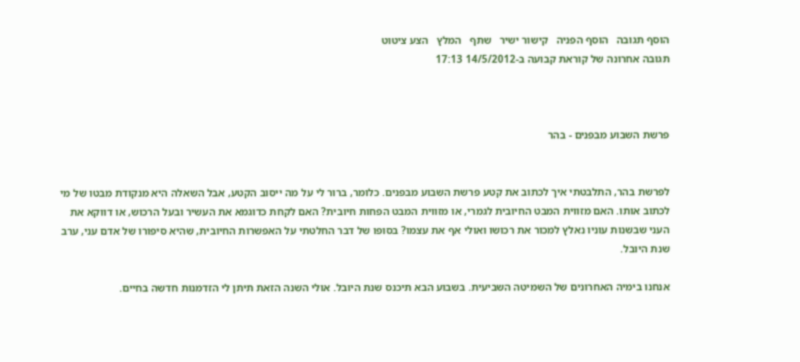הוסף תגובה   הוסף הפניה   קישור ישיר   שתף   המלץ   הצע ציטוט
תגובה אחרונה של קוראת קבועה ב-14/5/2012 17:13



פרשת השבוע מבפנים - בהר


לפרשת בהר, התלבטתי איך לכתוב את קטע פרשת השבוע מבפנים. כלומר, ברור לי על מה ייסוב הקטע, אבל השאלה היא מנקודת מבטו של מי לכתוב אותו. האם מזווית המבט החיובית לגמרי, או מזווית המבט הפחות חיובית? האם לקחת כדוגמא את העשיר ובעל הרכוש, או דווקא את העני שבשנות עוניו נאלץ למכור את רכושו ואולי אף את עצמו? בסופו של דבר החלטתי על האפשרות החיובית, שהיא סיפורו של אדם עני, ערב שנת היובל.

אנחנו בימיה האחרונים של השמיטה השביעית. בשבוע הבא תיכנס שנת היובל. אולי השנה הזאת תיתן לי הזדמנות חדשה בחיים.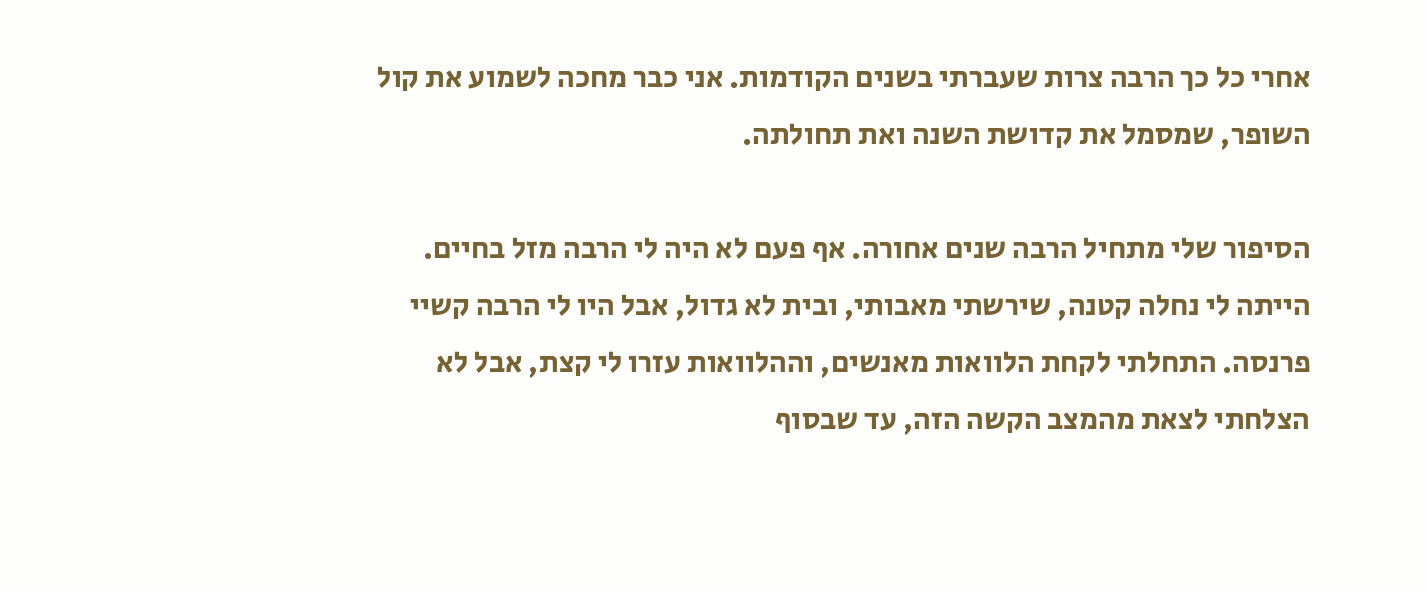אחרי כל כך הרבה צרות שעברתי בשנים הקודמות. אני כבר מחכה לשמוע את קול השופר, שמסמל את קדושת השנה ואת תחולתה.

הסיפור שלי מתחיל הרבה שנים אחורה. אף פעם לא היה לי הרבה מזל בחיים. הייתה לי נחלה קטנה, שירשתי מאבותי, ובית לא גדול, אבל היו לי הרבה קשיי פרנסה. התחלתי לקחת הלוואות מאנשים, וההלוואות עזרו לי קצת, אבל לא הצלחתי לצאת מהמצב הקשה הזה, עד שבסוף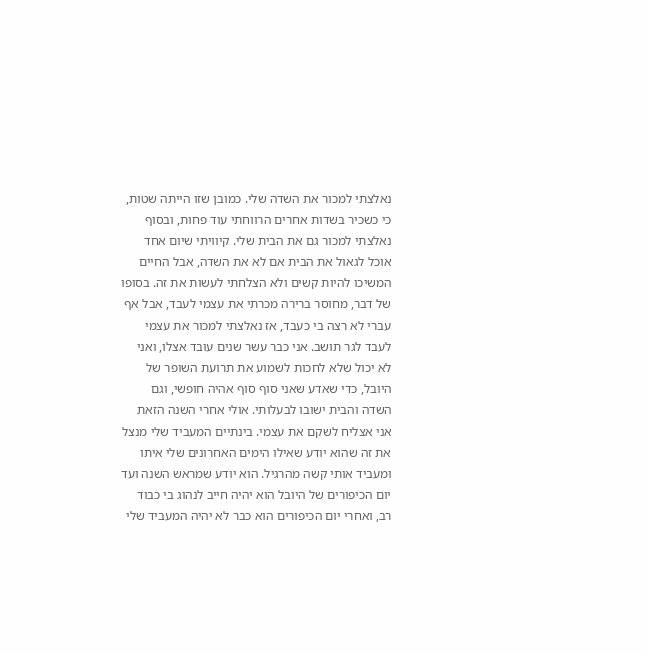נאלצתי למכור את השדה שלי. כמובן שזו הייתה שטות, כי כשכיר בשדות אחרים הרווחתי עוד פחות, ובסוף נאלצתי למכור גם את הבית שלי. קיוויתי שיום אחד אוכל לגאול את הבית אם לא את השדה, אבל החיים המשיכו להיות קשים ולא הצלחתי לעשות את זה. בסופו של דבר, מחוסר ברירה מכרתי את עצמי לעבד, אבל אף עברי לא רצה בי כעבד, אז נאלצתי למכור את עצמי לעבד לגר תושב. אני כבר עשר שנים עובד אצלו, ואני לא יכול שלא לחכות לשמוע את תרועת השופר של היובל, כדי שאדע שאני סוף סוף אהיה חופשי, וגם השדה והבית ישובו לבעלותי. אולי אחרי השנה הזאת אני אצליח לשקם את עצמי. בינתיים המעביד שלי מנצל את זה שהוא יודע שאילו הימים האחרונים שלי איתו ומעביד אותי קשה מהרגיל. הוא יודע שמראש השנה ועד יום הכיפורים של היובל הוא יהיה חייב לנהוג בי כבוד רב, ואחרי יום הכיפורים הוא כבר לא יהיה המעביד שלי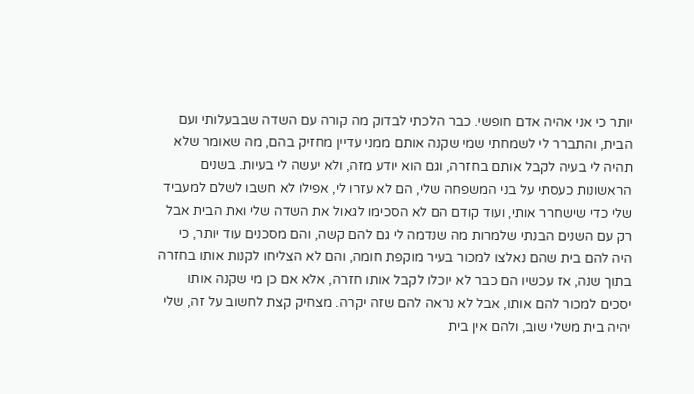יותר כי אני אהיה אדם חופשי. כבר הלכתי לבדוק מה קורה עם השדה שבבעלותי ועם הבית, והתברר לי לשמחתי שמי שקנה אותם ממני עדיין מחזיק בהם, מה שאומר שלא תהיה לי בעיה לקבל אותם בחזרה, וגם הוא יודע מזה, ולא יעשה לי בעיות. בשנים הראשונות כעסתי על בני המשפחה שלי, הם לא עזרו לי, אפילו לא חשבו לשלם למעביד שלי כדי שישחרר אותי, ועוד קודם הם לא הסכימו לגאול את השדה שלי ואת הבית אבל רק עם השנים הבנתי שלמרות מה שנדמה לי גם להם קשה, והם מסכנים עוד יותר, כי היה להם בית שהם נאלצו למכור בעיר מוקפת חומה, והם לא הצליחו לקנות אותו בחזרה בתוך שנה, אז עכשיו הם כבר לא יוכלו לקבל אותו חזרה, אלא אם כן מי שקנה אותו יסכים למכור להם אותו, אבל לא נראה להם שזה יקרה. מצחיק קצת לחשוב על זה, שלי יהיה בית משלי שוב, ולהם אין בית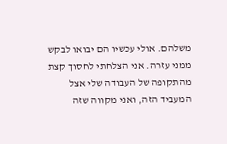משלהם. אולי עכשיו הם יבואו לבקש ממני עזרה. אני הצלחתי לחסוך קצת מהתקופה של העבודה שלי אצל המעביד הזה, ואני מקווה שזה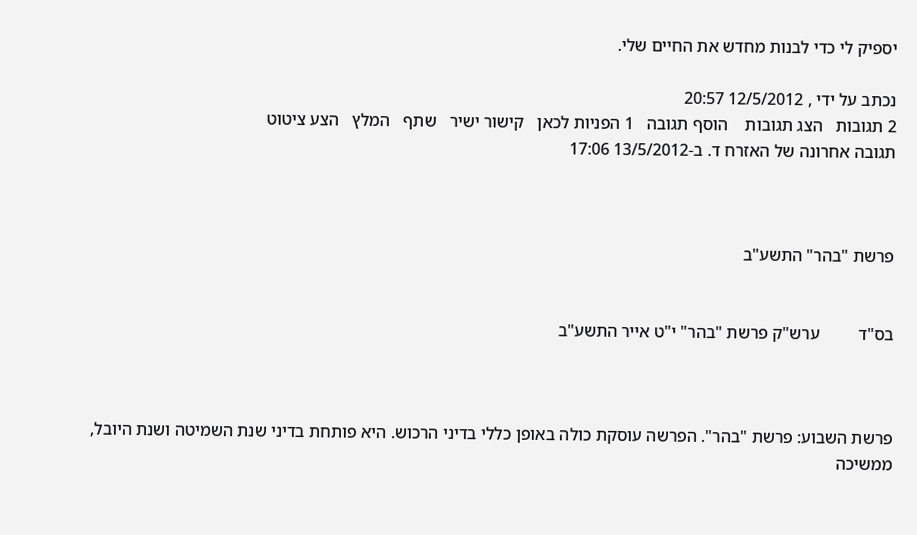יספיק לי כדי לבנות מחדש את החיים שלי.

נכתב על ידי , 12/5/2012 20:57
2 תגובות   הצג תגובות    הוסף תגובה   1 הפניות לכאן   קישור ישיר   שתף   המלץ   הצע ציטוט
תגובה אחרונה של האזרח ד. ב-13/5/2012 17:06



פרשת "בהר" התשע"ב


בס"ד         ערש"ק פרשת "בהר" י"ט אייר התשע"ב



פרשת השבוע: פרשת "בהר". הפרשה עוסקת כולה באופן כללי בדיני הרכוש. היא פותחת בדיני שנת השמיטה ושנת היובל, ממשיכה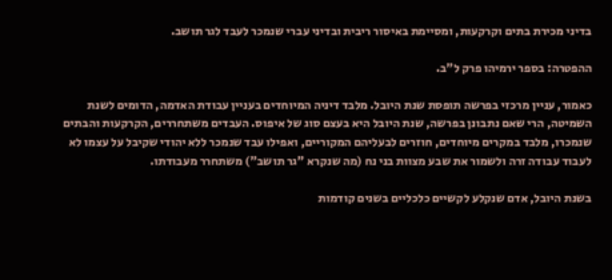בדיני מכירת בתים וקרקעות, ומסיימת באיסור ריבית ובדיני עברי שנמכר לעבד לגר תושב.

ההפטרה: בספר ירמיהו פרק ל"ב.

כאמור, עניין מרכזי בפרשה תופסת שנת היובל. מלבד דיניה המיוחדים בעניין עבודת האדמה, הדומים לשנת השמיטה, הרי שאם נתבונן בפרשה, שנת היובל היא בעצם סוג של איפוס. העבדים משתחררים, הקרקעות והבתים שנמכרו, מלבד במקרים מיוחדים, חוזרים לבעליהם המקוריים, ואפילו עבד שנמכר ללא יהודי שקיבל על עצמו לא לעבוד עבודה זרה ולשמור את שבע מצוות בני נח (מה שנקרא "גר תושב") משתחרר מעבודתו.

בשנת היובל, אדם שנקלע לקשיים כלכליים בשנים קודמות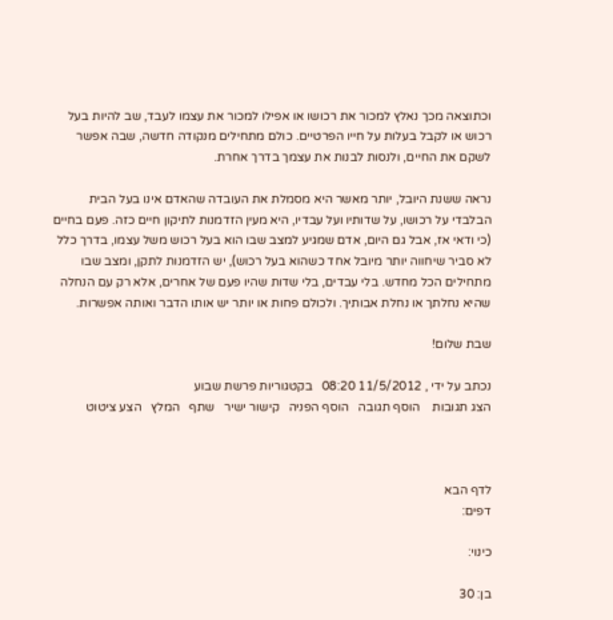וכתוצאה מכך נאלץ למכור את רכושו או אפילו למכור את עצמו לעבד, שב להיות בעל רכוש או לקבל בעלות על חייו הפרטיים. כולם מתחילים מנקודה חדשה, שבה אפשר לשקם את החיים, ולנסות לבנות את עצמך בדרך אחרת.

נראה ששנת היובל, יותר מאשר היא מסמלת את העובדה שהאדם אינו בעל הבית הבלבדי על רכושו, על שדותיו ועל עבדיו, היא מעין הזדמנות לתיקון חיים כזה. פעם בחיים (כי ודאי אז, אבל גם היום, אדם שמגיע למצב שבו הוא בעל רכוש משל עצמו, בדרך כלל לא סביר שיחווה יותר מיובל אחד כשהוא בעל רכוש), יש הזדמנות לתקן, ומצב שבו מתחילים הכל מחדש. בלי עבדים, בלי שדות שהיו פעם של אחרים, אלא רק עם הנחלה שהיא נחלתך או נחלת אבותיך. ולכולם פחות או יותר יש אותו הדבר ואותה אפשרות.

שבת שלום!

נכתב על ידי , 11/5/2012 08:20   בקטגוריות פרשת שבוע
הצג תגובות    הוסף תגובה   הוסף הפניה   קישור ישיר   שתף   המלץ   הצע ציטוט



לדף הבא
דפים:

כינוי:

בן: 30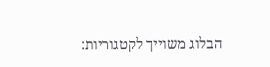הבלוג משוייך לקטגוריות: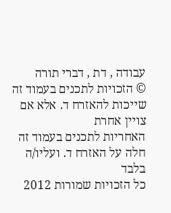עבודה , דת , דברי תורה
© הזכויות לתכנים בעמוד זה שייכות להאזרח ד. אלא אם צויין אחרת
האחריות לתכנים בעמוד זה חלה על האזרח ד. ועליו/ה בלבד
כל הזכויות שמורות 2012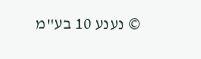© נענע 10 בע"מ